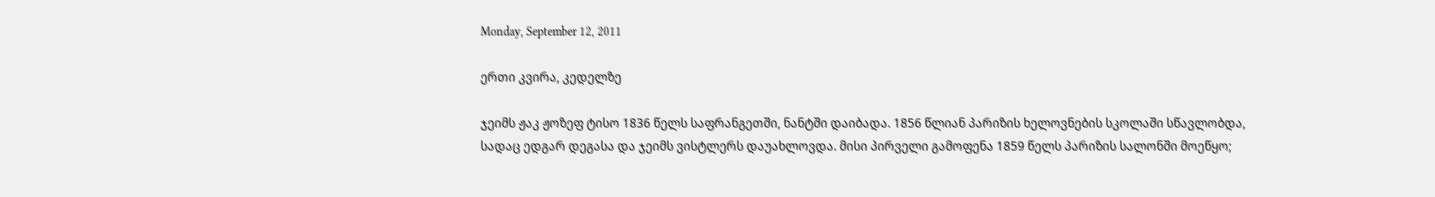Monday, September 12, 2011

ერთი კვირა, კედელზე

ჯეიმს ჟაკ ჟოზეფ ტისო 1836 წელს საფრანგეთში, ნანტში დაიბადა. 1856 წლიან პარიზის ხელოვნების სკოლაში სწავლობდა, სადაც ედგარ დეგასა და ჯეიმს ვისტლერს დაუახლოვდა. მისი პირველი გამოფენა 1859 წელს პარიზის სალონში მოეწყო;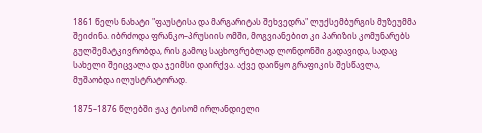1861 წელს ნახატი "ფაუსტისა და მარგარიტას შეხვედრა" ლუქსემბურგის მუზეუმმა შეიძინა. იბრძოდა ფრანკო–პრუსიის ომში, მოგვიანებით კი პარიზის კომუნარებს გულშემატკივრობდა, რის გამოც საცხოვრებლად ლონდონში გადავიდა, სადაც სახელი შეიცვალა და ჯეიმსი დაირქვა. აქვე დაიწყო გრაფიკის შესწავლა, მუშაობდა ილუსტრატორად.

1875–1876 წლებში ჟაკ ტისომ ირლანდიელი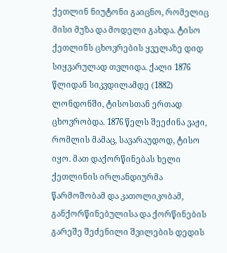ქეთლინ ნიუტონი გაიცნო, რომელიც მისი მუზა და მოდელი გახდა. ტისო ქეთლინს ცხოვრების ყველაზე დიდ სიყვარულად თვლიდა. ქალი 1876 წლიდან სიკვდილამდე (1882) ლონდონში, ტისოსთან ერთად ცხოვრობდა. 1876 წელს შეეძინა ვაჟი, რომლის მამაც, სავარაუდოდ, ტისო იყო. მათ დაქორწინებას ხელი ქეთლინის ირლანდიურმა წარმოშობამ და კათოლიკობამ, განქორწინებულისა და ქორწინების გარეშე შეძენილი შვილების დედის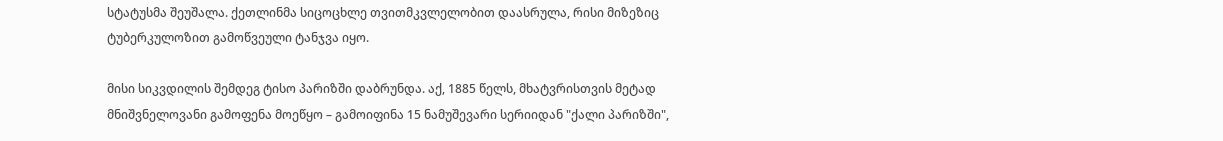სტატუსმა შეუშალა. ქეთლინმა სიცოცხლე თვითმკვლელობით დაასრულა, რისი მიზეზიც ტუბერკულოზით გამოწვეული ტანჯვა იყო.

მისი სიკვდილის შემდეგ ტისო პარიზში დაბრუნდა. აქ, 1885 წელს, მხატვრისთვის მეტად მნიშვნელოვანი გამოფენა მოეწყო – გამოიფინა 15 ნამუშევარი სერიიდან "ქალი პარიზში",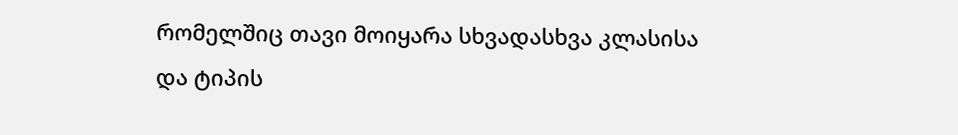რომელშიც თავი მოიყარა სხვადასხვა კლასისა და ტიპის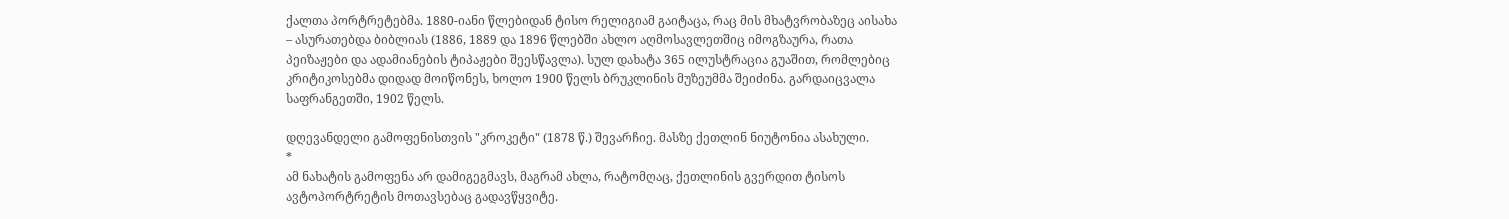ქალთა პორტრეტებმა. 1880-იანი წლებიდან ტისო რელიგიამ გაიტაცა, რაც მის მხატვრობაზეც აისახა – ასურათებდა ბიბლიას (1886, 1889 და 1896 წლებში ახლო აღმოსავლეთშიც იმოგზაურა, რათა პეიზაჟები და ადამიანების ტიპაჟები შეესწავლა). სულ დახატა 365 ილუსტრაცია გუაშით, რომლებიც კრიტიკოსებმა დიდად მოიწონეს, ხოლო 1900 წელს ბრუკლინის მუზეუმმა შეიძინა. გარდაიცვალა საფრანგეთში, 1902 წელს.

დღევანდელი გამოფენისთვის "კროკეტი" (1878 წ.) შევარჩიე. მასზე ქეთლინ ნიუტონია ასახული.
*
ამ ნახატის გამოფენა არ დამიგეგმავს, მაგრამ ახლა, რატომღაც, ქეთლინის გვერდით ტისოს ავტოპორტრეტის მოთავსებაც გადავწყვიტე.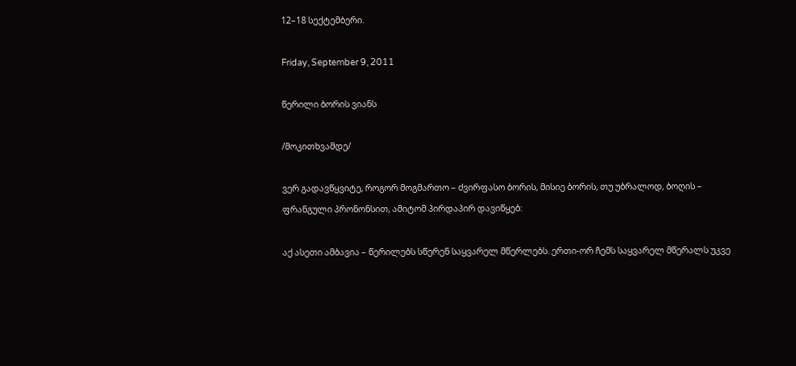12–18 სექტემბერი.

Friday, September 9, 2011

წერილი ბორის ვიანს

/მოკითხვამდე/

ვერ გადავწყვიტე, როგორ მოგმართო – ძვირფასო ბორის, მისიე ბორის, თუ უბრალოდ, ბოღის – ფრანგული პრონონსით, ამიტომ პირდაპირ დავიწყებ:

აქ ასეთი ამბავია – წერილებს სწერენ საყვარელ მწერლებს. ერთი-ორ ჩემს საყვარელ მწერალს უკვე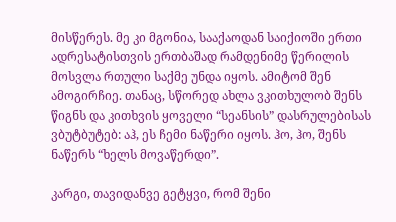მისწერეს. მე კი მგონია, სააქაოდან საიქიოში ერთი ადრესატისთვის ერთბაშად რამდენიმე წერილის მოსვლა რთული საქმე უნდა იყოს. ამიტომ შენ ამოგირჩიე. თანაც, სწორედ ახლა ვკითხულობ შენს წიგნს და კითხვის ყოველი “სეანსის” დასრულებისას ვბუტბუტებ: აჰ, ეს ჩემი ნაწერი იყოს. ჰო, ჰო, შენს ნაწერს “ხელს მოვაწერდი”.

კარგი, თავიდანვე გეტყვი, რომ შენი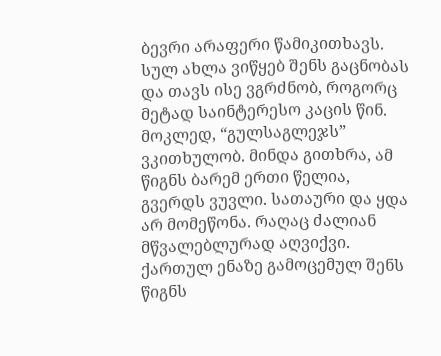ბევრი არაფერი წამიკითხავს. სულ ახლა ვიწყებ შენს გაცნობას და თავს ისე ვგრძნობ, როგორც მეტად საინტერესო კაცის წინ. მოკლედ, “გულსაგლეჯს” ვკითხულობ. მინდა გითხრა, ამ წიგნს ბარემ ერთი წელია, გვერდს ვუვლი. სათაური და ყდა არ მომეწონა. რაღაც ძალიან მწვალებლურად აღვიქვი. ქართულ ენაზე გამოცემულ შენს წიგნს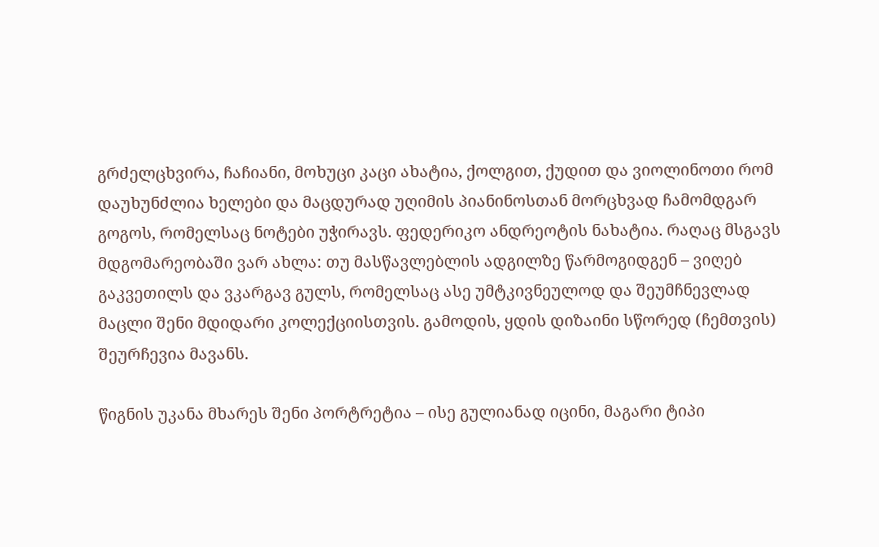გრძელცხვირა, ჩაჩიანი, მოხუცი კაცი ახატია, ქოლგით, ქუდით და ვიოლინოთი რომ დაუხუნძლია ხელები და მაცდურად უღიმის პიანინოსთან მორცხვად ჩამომდგარ გოგოს, რომელსაც ნოტები უჭირავს. ფედერიკო ანდრეოტის ნახატია. რაღაც მსგავს მდგომარეობაში ვარ ახლა: თუ მასწავლებლის ადგილზე წარმოგიდგენ – ვიღებ გაკვეთილს და ვკარგავ გულს, რომელსაც ასე უმტკივნეულოდ და შეუმჩნევლად მაცლი შენი მდიდარი კოლექციისთვის. გამოდის, ყდის დიზაინი სწორედ (ჩემთვის) შეურჩევია მავანს.

წიგნის უკანა მხარეს შენი პორტრეტია – ისე გულიანად იცინი, მაგარი ტიპი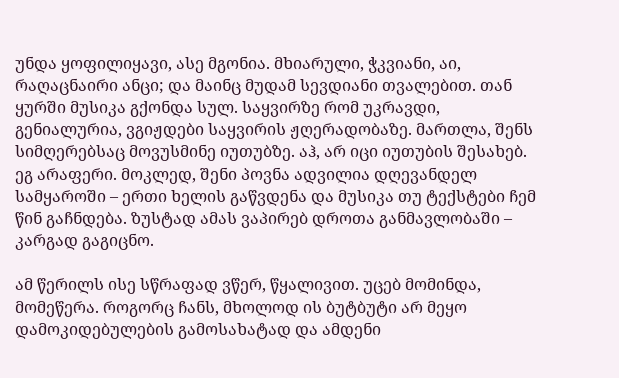უნდა ყოფილიყავი, ასე მგონია. მხიარული, ჭკვიანი, აი, რაღაცნაირი ანცი; და მაინც მუდამ სევდიანი თვალებით. თან ყურში მუსიკა გქონდა სულ. საყვირზე რომ უკრავდი, გენიალურია, ვგიჟდები საყვირის ჟღერადობაზე. მართლა, შენს სიმღერებსაც მოვუსმინე იუთუბზე. აჰ, არ იცი იუთუბის შესახებ. ეგ არაფერი. მოკლედ, შენი პოვნა ადვილია დღევანდელ სამყაროში – ერთი ხელის გაწვდენა და მუსიკა თუ ტექსტები ჩემ წინ გაჩნდება. ზუსტად ამას ვაპირებ დროთა განმავლობაში – კარგად გაგიცნო.

ამ წერილს ისე სწრაფად ვწერ, წყალივით. უცებ მომინდა, მომეწერა. როგორც ჩანს, მხოლოდ ის ბუტბუტი არ მეყო დამოკიდებულების გამოსახატად და ამდენი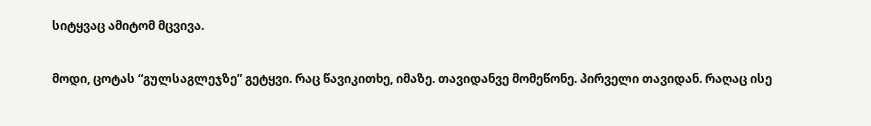სიტყვაც ამიტომ მცვივა.

მოდი, ცოტას “გულსაგლეჯზე” გეტყვი. რაც წავიკითხე, იმაზე. თავიდანვე მომეწონე. პირველი თავიდან. რაღაც ისე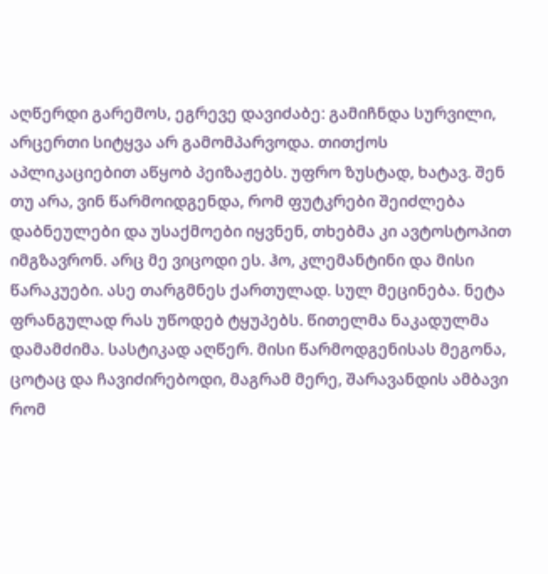აღწერდი გარემოს, ეგრევე დავიძაბე: გამიჩნდა სურვილი, არცერთი სიტყვა არ გამომპარვოდა. თითქოს აპლიკაციებით აწყობ პეიზაჟებს. უფრო ზუსტად, ხატავ. შენ თუ არა, ვინ წარმოიდგენდა, რომ ფუტკრები შეიძლება დაბნეულები და უსაქმოები იყვნენ, თხებმა კი ავტოსტოპით იმგზავრონ. არც მე ვიცოდი ეს. ჰო, კლემანტინი და მისი წარაკუები. ასე თარგმნეს ქართულად. სულ მეცინება. ნეტა ფრანგულად რას უწოდებ ტყუპებს. წითელმა ნაკადულმა დამამძიმა. სასტიკად აღწერ. მისი წარმოდგენისას მეგონა, ცოტაც და ჩავიძირებოდი, მაგრამ მერე, შარავანდის ამბავი რომ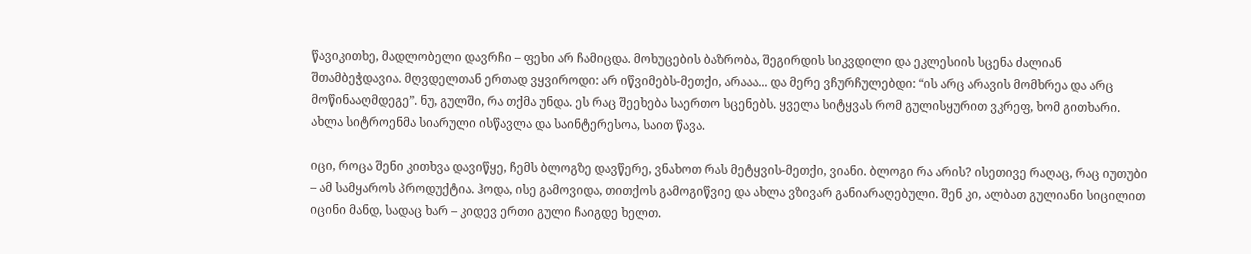წავიკითხე, მადლობელი დავრჩი – ფეხი არ ჩამიცდა. მოხუცების ბაზრობა, შეგირდის სიკვდილი და ეკლესიის სცენა ძალიან შთამბეჭდავია. მღვდელთან ერთად ვყვიროდი: არ იწვიმებს-მეთქი, არააა... და მერე ვჩურჩულებდი: “ის არც არავის მომხრეა და არც მოწინააღმდეგე”. ნუ, გულში, რა თქმა უნდა. ეს რაც შეეხება საერთო სცენებს. ყველა სიტყვას რომ გულისყურით ვკრეფ, ხომ გითხარი. ახლა სიტროენმა სიარული ისწავლა და საინტერესოა, საით წავა.

იცი, როცა შენი კითხვა დავიწყე, ჩემს ბლოგზე დავწერე, ვნახოთ რას მეტყვის-მეთქი, ვიანი. ბლოგი რა არის? ისეთივე რაღაც, რაც იუთუბი – ამ სამყაროს პროდუქტია. ჰოდა, ისე გამოვიდა, თითქოს გამოგიწვიე და ახლა ვზივარ განიარაღებული. შენ კი, ალბათ გულიანი სიცილით იცინი მანდ, სადაც ხარ – კიდევ ერთი გული ჩაიგდე ხელთ.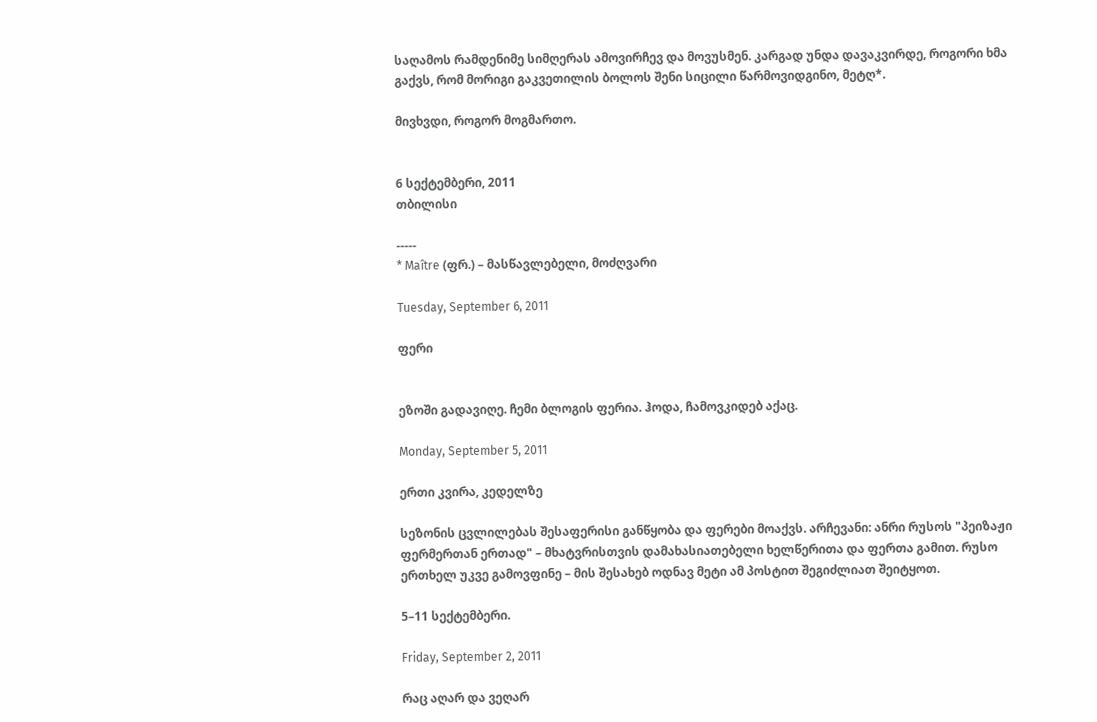საღამოს რამდენიმე სიმღერას ამოვირჩევ და მოვუსმენ. კარგად უნდა დავაკვირდე, როგორი ხმა გაქვს, რომ მორიგი გაკვეთილის ბოლოს შენი სიცილი წარმოვიდგინო, მეტღ*.

მივხვდი, როგორ მოგმართო.


6 სექტემბერი, 2011
თბილისი

-----
* Maître (ფრ.) – მასწავლებელი, მოძღვარი

Tuesday, September 6, 2011

ფერი


ეზოში გადავიღე. ჩემი ბლოგის ფერია. ჰოდა, ჩამოვკიდებ აქაც.

Monday, September 5, 2011

ერთი კვირა, კედელზე

სეზონის ცვლილებას შესაფერისი განწყობა და ფერები მოაქვს. არჩევანი: ანრი რუსოს "პეიზაჟი ფერმერთან ერთად" – მხატვრისთვის დამახასიათებელი ხელწერითა და ფერთა გამით. რუსო ერთხელ უკვე გამოვფინე – მის შესახებ ოდნავ მეტი ამ პოსტით შეგიძლიათ შეიტყოთ.

5–11 სექტემბერი.

Friday, September 2, 2011

რაც აღარ და ვეღარ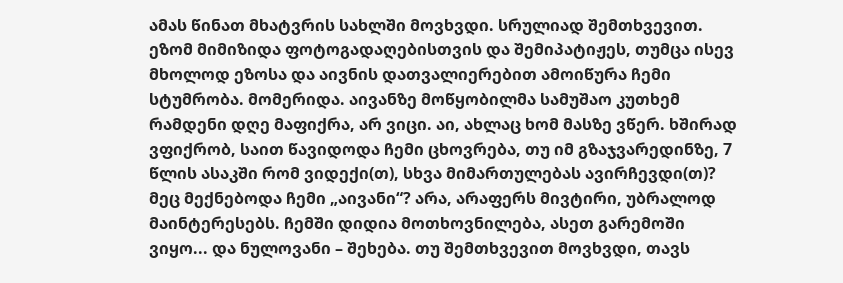ამას წინათ მხატვრის სახლში მოვხვდი. სრულიად შემთხვევით. ეზომ მიმიზიდა ფოტოგადაღებისთვის და შემიპატიჟეს, თუმცა ისევ მხოლოდ ეზოსა და აივნის დათვალიერებით ამოიწურა ჩემი სტუმრობა. მომერიდა. აივანზე მოწყობილმა სამუშაო კუთხემ რამდენი დღე მაფიქრა, არ ვიცი. აი, ახლაც ხომ მასზე ვწერ. ხშირად ვფიქრობ, საით წავიდოდა ჩემი ცხოვრება, თუ იმ გზაჯვარედინზე, 7 წლის ასაკში რომ ვიდექი(თ), სხვა მიმართულებას ავირჩევდი(თ)? მეც მექნებოდა ჩემი „აივანი“? არა, არაფერს მივტირი, უბრალოდ მაინტერესებს. ჩემში დიდია მოთხოვნილება, ასეთ გარემოში ვიყო... და ნულოვანი – შეხება. თუ შემთხვევით მოვხვდი, თავს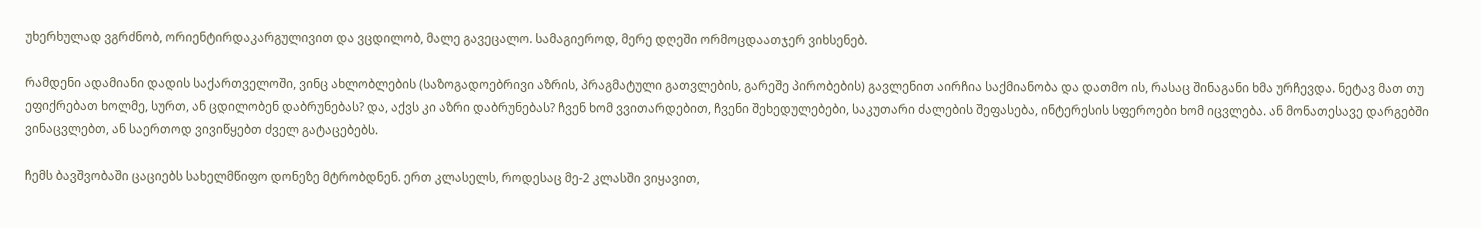უხერხულად ვგრძნობ, ორიენტირდაკარგულივით და ვცდილობ, მალე გავეცალო. სამაგიეროდ, მერე დღეში ორმოცდაათჯერ ვიხსენებ.

რამდენი ადამიანი დადის საქართველოში, ვინც ახლობლების (საზოგადოებრივი აზრის, პრაგმატული გათვლების, გარეშე პირობების) გავლენით აირჩია საქმიანობა და დათმო ის, რასაც შინაგანი ხმა ურჩევდა. ნეტავ მათ თუ ეფიქრებათ ხოლმე, სურთ, ან ცდილობენ დაბრუნებას? და, აქვს კი აზრი დაბრუნებას? ჩვენ ხომ ვვითარდებით, ჩვენი შეხედულებები, საკუთარი ძალების შეფასება, ინტერესის სფეროები ხომ იცვლება. ან მონათესავე დარგებში ვინაცვლებთ, ან საერთოდ ვივიწყებთ ძველ გატაცებებს.

ჩემს ბავშვობაში ცაციებს სახელმწიფო დონეზე მტრობდნენ. ერთ კლასელს, როდესაც მე-2 კლასში ვიყავით,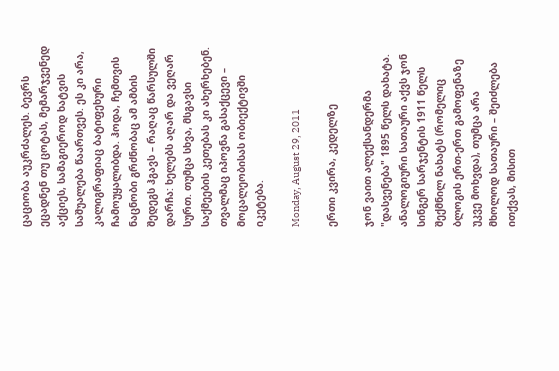ცაციობა აუკრძალეს. ბევრს ეცადნენ თუ ცოტას, მემარჯვენედ აქციეს, სამაგიეროდ ხატვის საშუალება წაართვეს. ეს კი არა, კალიგრაფიაც ბატიფეხური ჩამოუყალიბდა. ჰოდა, ჩემთვის ნაცნობი გრძნობაც ამ ამბის შედეგს ჰგავს – რაღაც წარსულში დარჩა: ხელებს აღარ და ვეღარ სურთ. თუმცა სხვა, მსგავსი საქმეების კეთებას კი ახერხებენ. თვალმაც იპოვნა გასაქცევი – მოცალეობისას ობიექტივში იკეტება.

Monday, August 29, 2011

ერთი კვირა, კედელზე

ჯონ ვაით ალექსანდერმა "დასვენება" 1895 წელს დახატა. ანალოგიური სათაური აქვს ჯონ სინგერ სარჯენტის 1911 წელს შექმნილ ნახატს (რომელიც ბლოგის ერთ-ერთ გამოფენაზე უკვე მოხვდა), თუმცა არა მხოლოდ სათაური – შეიძლება ითქვას, მისით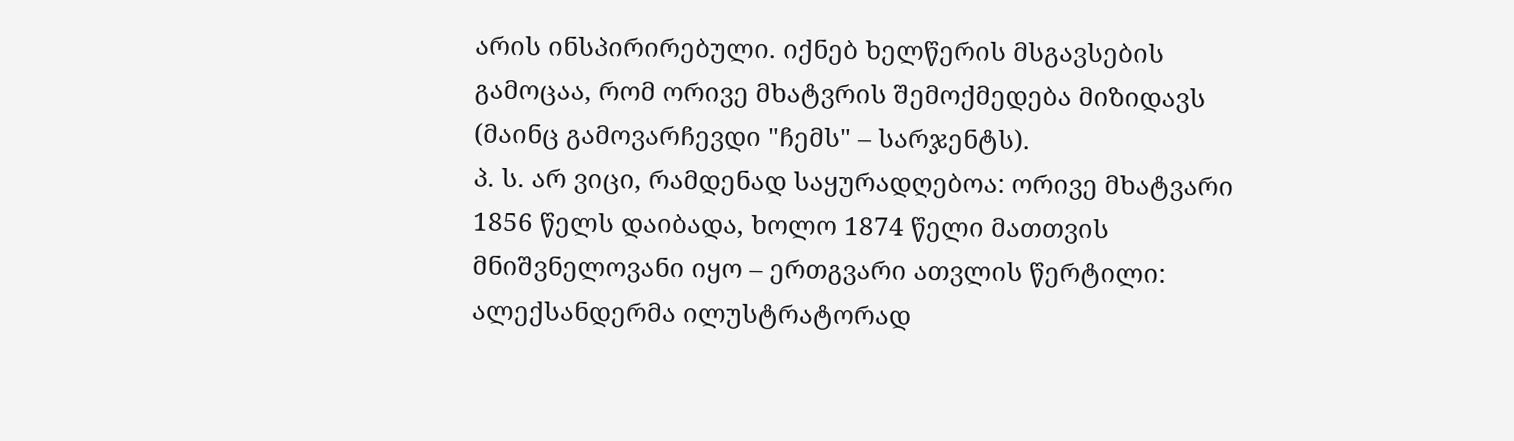არის ინსპირირებული. იქნებ ხელწერის მსგავსების გამოცაა, რომ ორივე მხატვრის შემოქმედება მიზიდავს (მაინც გამოვარჩევდი "ჩემს" – სარჯენტს).
პ. ს. არ ვიცი, რამდენად საყურადღებოა: ორივე მხატვარი 1856 წელს დაიბადა, ხოლო 1874 წელი მათთვის მნიშვნელოვანი იყო – ერთგვარი ათვლის წერტილი: ალექსანდერმა ილუსტრატორად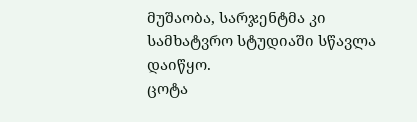მუშაობა, სარჯენტმა კი სამხატვრო სტუდიაში სწავლა დაიწყო.
ცოტა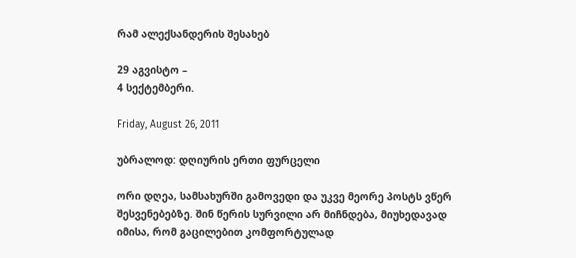რამ ალექსანდერის შესახებ

29 აგვისტო –
4 სექტემბერი.

Friday, August 26, 2011

უბრალოდ: დღიურის ერთი ფურცელი

ორი დღეა, სამსახურში გამოვედი და უკვე მეორე პოსტს ვწერ შესვენებებზე. შინ წერის სურვილი არ მიჩნდება, მიუხედავად იმისა, რომ გაცილებით კომფორტულად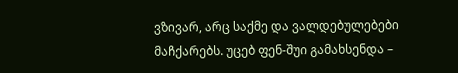ვზივარ, არც საქმე და ვალდებულებები მაჩქარებს. უცებ ფენ-შუი გამახსენდა –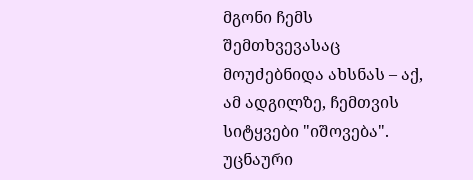მგონი ჩემს შემთხვევასაც მოუძებნიდა ახსნას – აქ, ამ ადგილზე, ჩემთვის სიტყვები "იშოვება".
უცნაური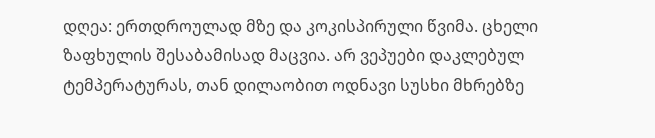დღეა: ერთდროულად მზე და კოკისპირული წვიმა. ცხელი ზაფხულის შესაბამისად მაცვია. არ ვეპუები დაკლებულ ტემპერატურას, თან დილაობით ოდნავი სუსხი მხრებზე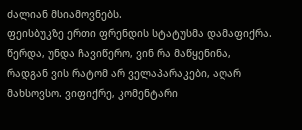ძალიან მსიამოვნებს.
ფეისბუკზე ერთი ფრენდის სტატუსმა დამაფიქრა. წერდა, უნდა ჩავიწერო, ვინ რა მაწყენინა, რადგან ვის რატომ არ ველაპარაკები, აღარ მახსოვსო. ვიფიქრე, კომენტარი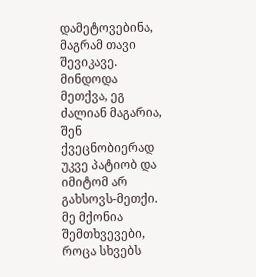დამეტოვებინა, მაგრამ თავი შევიკავე. მინდოდა მეთქვა, ეგ ძალიან მაგარია, შენ ქვეცნობიერად უკვე პატიობ და იმიტომ არ გახსოვს-მეთქი. მე მქონია შემთხვევები, როცა სხვებს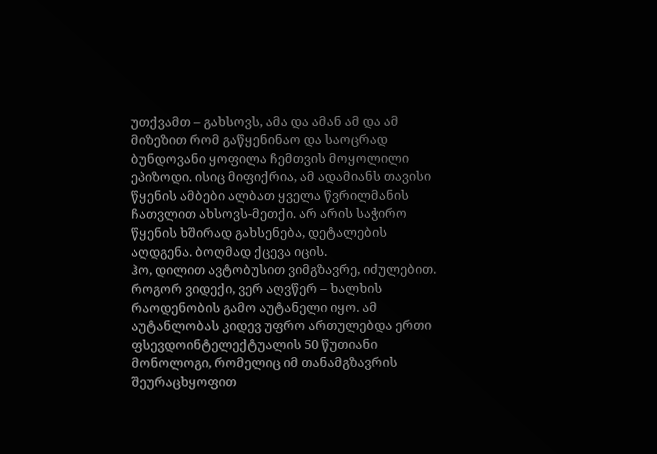უთქვამთ – გახსოვს, ამა და ამან ამ და ამ მიზეზით რომ გაწყენინაო და საოცრად ბუნდოვანი ყოფილა ჩემთვის მოყოლილი ეპიზოდი. ისიც მიფიქრია, ამ ადამიანს თავისი წყენის ამბები ალბათ ყველა წვრილმანის ჩათვლით ახსოვს-მეთქი. არ არის საჭირო წყენის ხშირად გახსენება, დეტალების აღდგენა. ბოღმად ქცევა იცის.
ჰო, დილით ავტობუსით ვიმგზავრე, იძულებით. როგორ ვიდექი, ვერ აღვწერ – ხალხის რაოდენობის გამო აუტანელი იყო. ამ აუტანლობას კიდევ უფრო ართულებდა ერთი ფსევდოინტელექტუალის 50 წუთიანი მონოლოგი, რომელიც იმ თანამგზავრის შეურაცხყოფით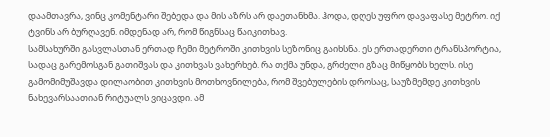დაამთავრა, ვინც კომენტარი შებედა და მის აზრს არ დაეთანხმა. ჰოდა, დღეს უფრო დავაფასე მეტრო. იქ ტვინს არ ბურღავენ. იმდენად არ, რომ წიგნსაც წაიკითხავ.
სამსახურში გასვლასთან ერთად ჩემი მეტროში კითხვის სეზონიც გაიხსნა. ეს ერთადერთი ტრანსპორტია, სადაც გარემოსგან გათიშვას და კითხვას ვახერხებ. რა თქმა უნდა, გრძელი გზაც მიწყობს ხელს. ისე გამომიმუშავდა დილაობით კითხვის მოთხოვნილება, რომ შვებულების დროსაც, საუზმემდე კითხვის ნახევარსაათიან რიტუალს ვიცავდი. ამ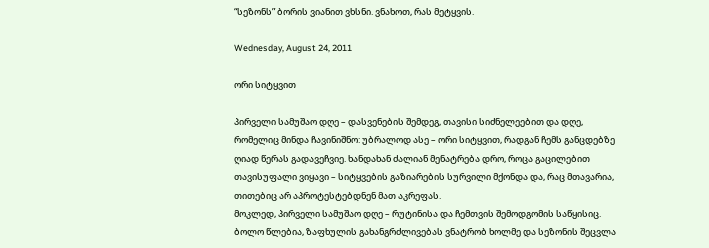“სეზონს” ბორის ვიანით ვხსნი. ვნახოთ, რას მეტყვის.

Wednesday, August 24, 2011

ორი სიტყვით

პირველი სამუშაო დღე – დასვენების შემდეგ, თავისი სიძნელეებით და დღე, რომელიც მინდა ჩავინიშნო: უბრალოდ ასე – ორი სიტყვით, რადგან ჩემს განცდებზე ღიად წერას გადავეჩვიე. ხანდახან ძალიან მენატრება დრო, როცა გაცილებით თავისუფალი ვიყავი – სიტყვების გაზიარების სურვილი მქონდა და, რაც მთავარია, თითებიც არ აპროტესტებდნენ მათ აკრეფას.
მოკლედ, პირველი სამუშაო დღე – რუტინისა და ჩემთვის შემოდგომის საწყისიც. ბოლო წლებია, ზაფხულის გახანგრძლივებას ვნატრობ ხოლმე და სეზონის შეცვლა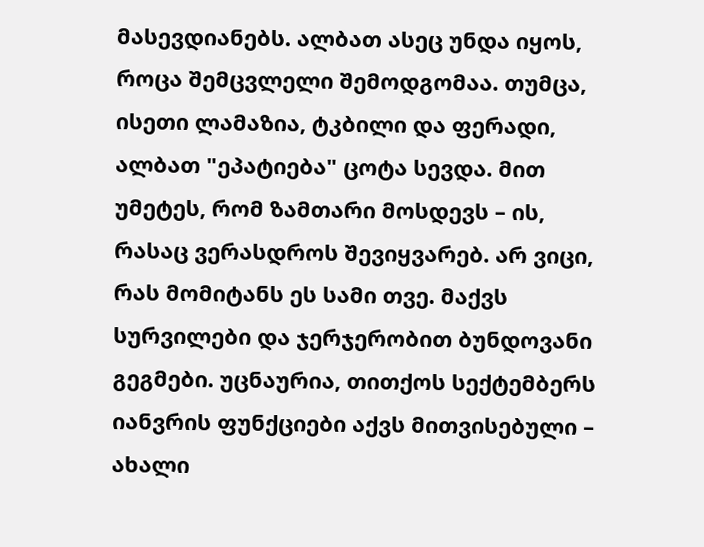მასევდიანებს. ალბათ ასეც უნდა იყოს, როცა შემცვლელი შემოდგომაა. თუმცა, ისეთი ლამაზია, ტკბილი და ფერადი, ალბათ "ეპატიება" ცოტა სევდა. მით უმეტეს, რომ ზამთარი მოსდევს – ის, რასაც ვერასდროს შევიყვარებ. არ ვიცი, რას მომიტანს ეს სამი თვე. მაქვს სურვილები და ჯერჯერობით ბუნდოვანი გეგმები. უცნაურია, თითქოს სექტემბერს იანვრის ფუნქციები აქვს მითვისებული – ახალი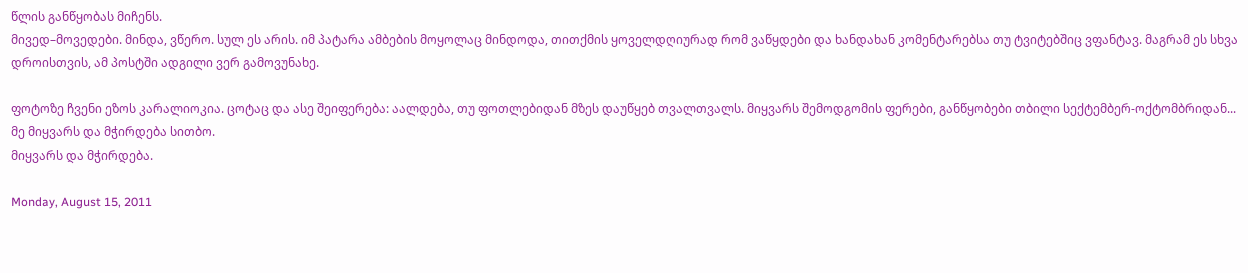წლის განწყობას მიჩენს.
მივედ–მოვედები. მინდა, ვწერო. სულ ეს არის. იმ პატარა ამბების მოყოლაც მინდოდა, თითქმის ყოველდღიურად რომ ვაწყდები და ხანდახან კომენტარებსა თუ ტვიტებშიც ვფანტავ. მაგრამ ეს სხვა დროისთვის, ამ პოსტში ადგილი ვერ გამოვუნახე.

ფოტოზე ჩვენი ეზოს კარალიოკია. ცოტაც და ასე შეიფერება: აალდება, თუ ფოთლებიდან მზეს დაუწყებ თვალთვალს. მიყვარს შემოდგომის ფერები, განწყობები თბილი სექტემბერ-ოქტომბრიდან... მე მიყვარს და მჭირდება სითბო.
მიყვარს და მჭირდება.

Monday, August 15, 2011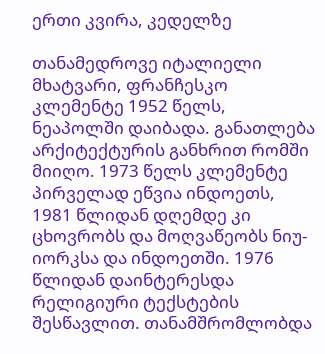ერთი კვირა, კედელზე

თანამედროვე იტალიელი მხატვარი, ფრანჩესკო კლემენტე 1952 წელს, ნეაპოლში დაიბადა. განათლება არქიტექტურის განხრით რომში მიიღო. 1973 წელს კლემენტე პირველად ეწვია ინდოეთს, 1981 წლიდან დღემდე კი ცხოვრობს და მოღვაწეობს ნიუ-იორკსა და ინდოეთში. 1976 წლიდან დაინტერესდა რელიგიური ტექსტების შესწავლით. თანამშრომლობდა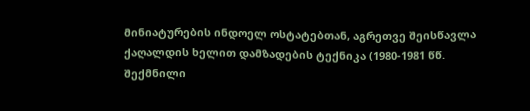მინიატურების ინდოელ ოსტატებთან, აგრეთვე შეისწავლა ქაღალდის ხელით დამზადების ტექნიკა (1980-1981 წწ. შექმნილი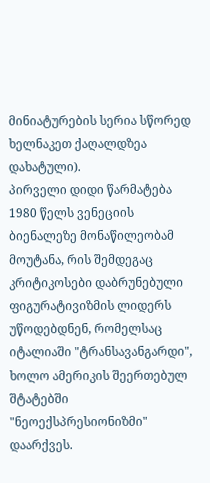მინიატურების სერია სწორედ ხელნაკეთ ქაღალდზეა დახატული).
პირველი დიდი წარმატება 1980 წელს ვენეციის ბიენალეზე მონაწილეობამ მოუტანა, რის შემდეგაც კრიტიკოსები დაბრუნებული ფიგურატივიზმის ლიდერს უწოდებდნენ, რომელსაც იტალიაში "ტრანსავანგარდი", ხოლო ამერიკის შეერთებულ შტატებში "ნეოექსპრესიონიზმი" დაარქვეს.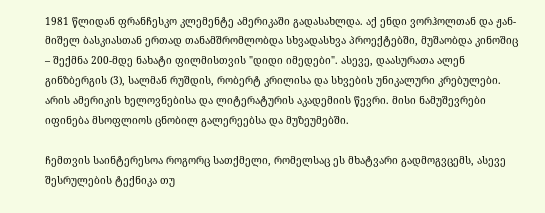1981 წლიდან ფრანჩესკო კლემენტე ამერიკაში გადასახლდა. აქ ენდი ვორჰოლთან და ჟან-მიშელ ბასკიასთან ერთად თანამშრომლობდა სხვადასხვა პროექტებში, მუშაობდა კინოშიც – შექმნა 200-მდე ნახატი ფილმისთვის "დიდი იმედები". ასევე, დაასურათა ალენ გინზბერგის (3), სალმან რუშდის, რობერტ კრილისა და სხვების უნიკალური კრებულები. არის ამერიკის ხელოვნებისა და ლიტერატურის აკადემიის წევრი. მისი ნამუშევრები იფინება მსოფლიოს ცნობილ გალერეებსა და მუზეუმებში.

ჩემთვის საინტერესოა როგორც სათქმელი, რომელსაც ეს მხატვარი გადმოგვცემს, ასევე შესრულების ტექნიკა თუ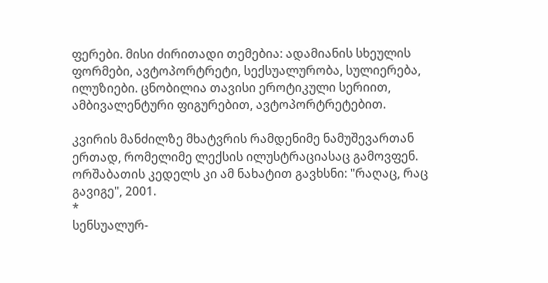ფერები. მისი ძირითადი თემებია: ადამიანის სხეულის ფორმები, ავტოპორტრეტი, სექსუალურობა, სულიერება, ილუზიები. ცნობილია თავისი ეროტიკული სერიით, ამბივალენტური ფიგურებით, ავტოპორტრეტებით.

კვირის მანძილზე მხატვრის რამდენიმე ნამუშევართან ერთად, რომელიმე ლექსის ილუსტრაციასაც გამოვფენ. ორშაბათის კედელს კი ამ ნახატით გავხსნი: "რაღაც, რაც გავიგე", 2001.
*
სენსუალურ-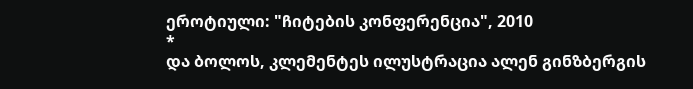ეროტიული: "ჩიტების კონფერენცია", 2010
*
და ბოლოს, კლემენტეს ილუსტრაცია ალენ გინზბერგის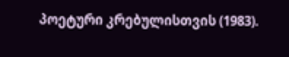პოეტური კრებულისთვის (1983).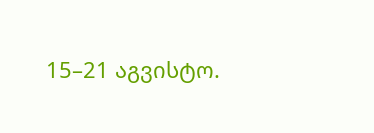15–21 აგვისტო.